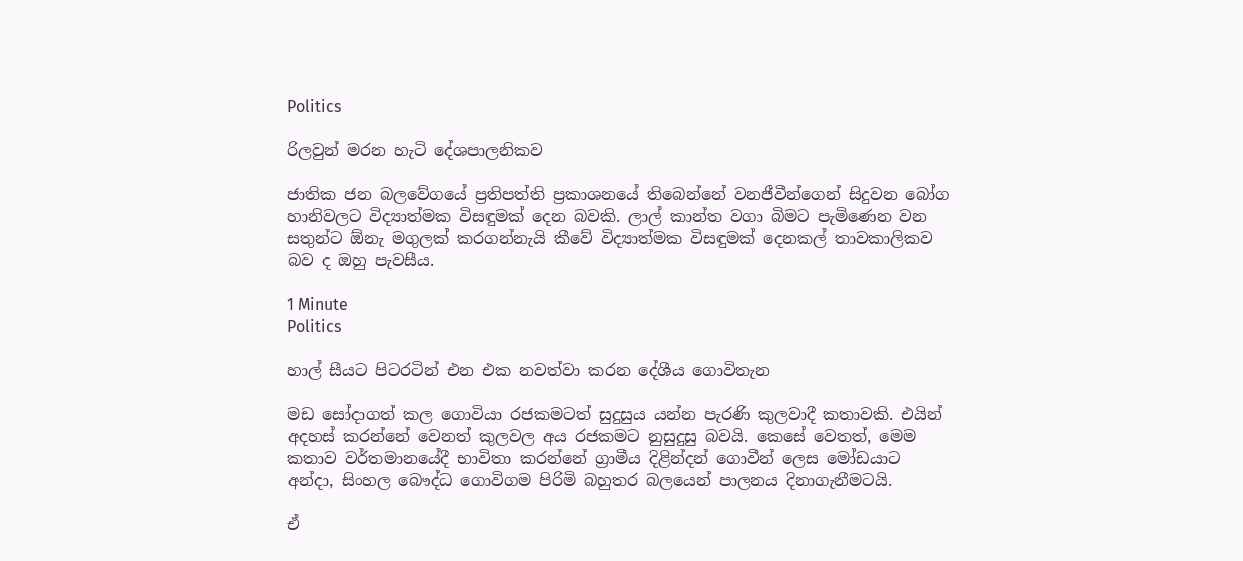Politics

රිලවුන් මරන හැටි දේශපාලනිකව

ජාතික ජන බලවේගයේ ප්‍රතිපත්ති ප්‍රකාශනයේ තිබෙන්නේ වනජීවීන්ගෙන් සිදුවන බෝග හානිවලට විද්‍යාත්මක විසඳුමක් දෙන බවකි. ලාල් කාන්ත වගා බිමට පැමිණෙන වන සතුන්ට ඕනැ මගුලක් කරගන්නැයි කීවේ විද්‍යාත්මක විසඳුමක් දෙනකල් තාවකාලිකව බව ද ඔහු පැවසීය.

1 Minute
Politics

හාල් සීයට පිටරටින් එන එක නවත්වා කරන දේශීය ගොවිතැන

මඩ සෝදාගත් කල ගොවියා රජකමටත් සුදුසුය යන්න පැරණි කුලවාදී කතාවකි. එයින් අදහස් කරන්නේ වෙනත් කුලවල අය රජකමට නුසුදුසු බවයි. කෙසේ වෙතත්, මෙම කතාව වර්තමානයේදී භාවිතා කරන්නේ ග්‍රාමීය දිළින්දන් ගොවීන් ලෙස මෝඩයාට අන්දා, සිංහල බෞද්ධ ගොවිගම පිරිමි බහුතර බලයෙන් පාලනය දිනාගැනීමටයි.

ඒ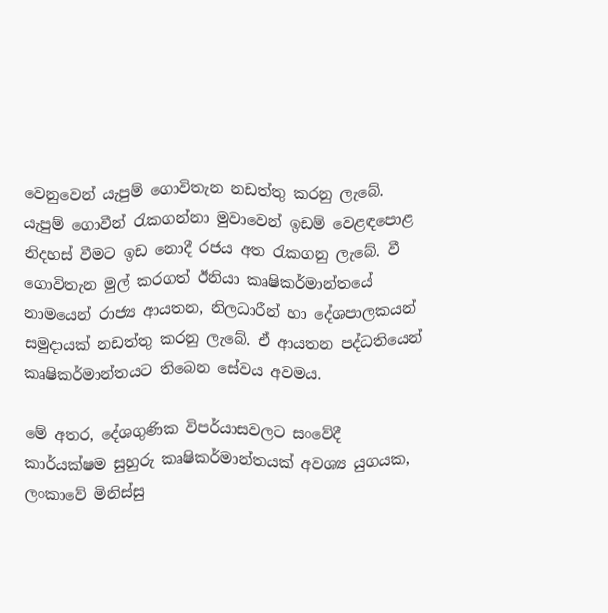වෙනුවෙන් යැපුම් ගොවිතැන නඩත්තු කරනු ලැබේ. යැපුම් ගොවීන් රැකගන්නා මුවාවෙන් ඉඩම් වෙළඳපොළ නිදහස් වීමට ඉඩ නොදී රජය අත රැකගනු ලැබේ. වී ගොවිතැන මුල් කරගත් ඊනියා කෘෂිකර්මාන්තයේ නාමයෙන් රාජ්‍ය ආයතන, නිලධාරීන් හා දේශපාලකයන් සමුදායක් නඩත්තු කරනු ලැබේ. ඒ ආයතන පද්ධතියෙන් කෘෂිකර්මාන්තයට තිබෙන සේවය අවමය.

මේ අතර, දේශගුණික විපර්යාසවලට සංවේදී කාර්යක්ෂම සුහුරු කෘෂිකර්මාන්තයක් අවශ්‍ය යුගයක, ලංකාවේ මිනිස්සු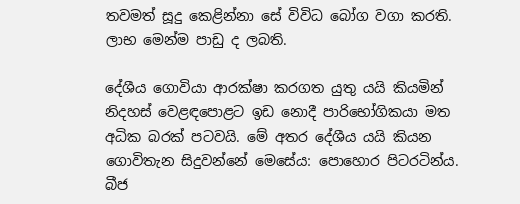තවමත් සූදු කෙළින්නා සේ විවිධ බෝග වගා කරති. ලාභ මෙන්ම පාඩු ද ලබති.

දේශීය ගොවියා ආරක්ෂා කරගත යුතු යයි කියමින් නිදහස් වෙළඳපොළට ඉඩ නොදී පාරිභෝගිකයා මත අධික බරක් පටවයි. මේ අතර දේශීය යයි කියන ගොවිතැන සිදුවන්නේ මෙසේය: පොහොර පිටරටින්ය. බීජ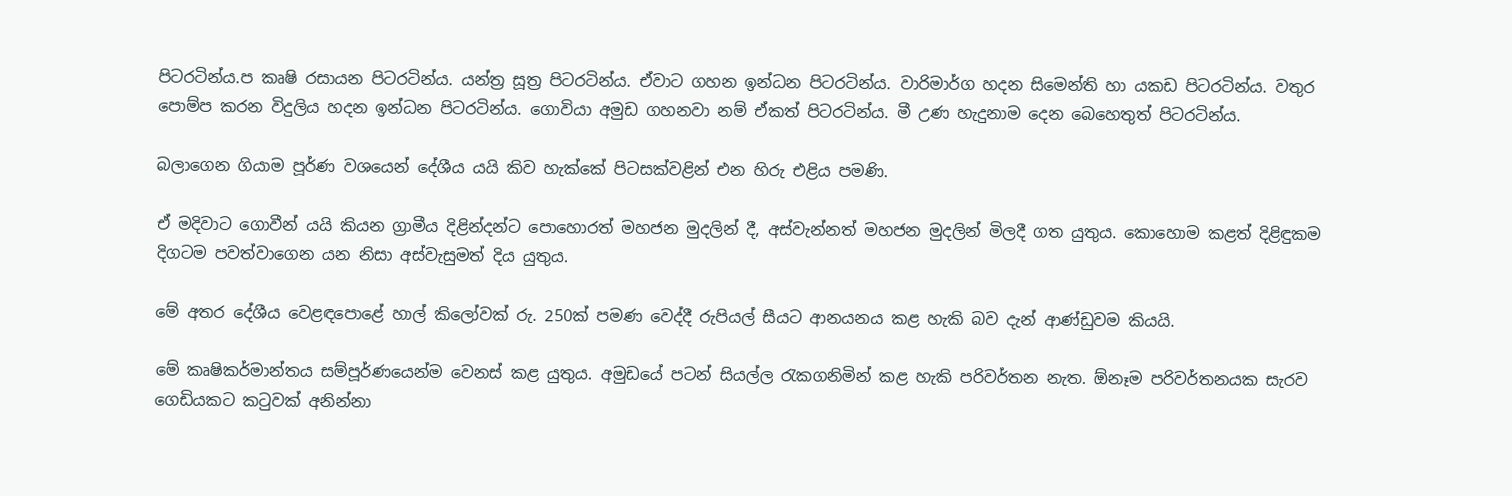පිටරටින්ය.ප කෘෂි රසායන පිටරටින්ය. යන්ත්‍ර සූත්‍ර පිටරටින්ය. ඒවාට ගහන ඉන්ධන පිටරටින්ය. වාරිමාර්ග හදන සිමෙන්ති හා යකඩ පිටරටින්ය. වතුර පොම්ප කරන විදුලිය හදන ඉන්ධන පිටරටින්ය. ගොවියා අමුඩ ගහනවා නම් ඒකත් පිටරටින්ය. මී උණ හැදුනාම දෙන බෙහෙතුත් පිටරටින්ය.

බලාගෙන ගියාම පූර්ණ වශයෙන් දේශීය යයි කිව හැක්කේ පිටසක්වළින් එන හිරු එළිය පමණි.

ඒ මදිවාට ගොවීන් යයි කියන ග්‍රාමීය දිළින්දන්ට පොහොරත් මහජන මුදලින් දී, අස්වැන්නත් මහජන මුදලින් මිලදී ගත යුතුය. කොහොම කළත් දිළිඳුකම දිගටම පවත්වාගෙන යන නිසා අස්වැසුමත් දිය යුතුය.

මේ අතර දේශීය වෙළඳපොළේ හාල් කිලෝවක් රු. 250ක් පමණ වෙද්දී රුපියල් සීයට ආනයනය කළ හැකි බව දැන් ආණ්ඩුවම කියයි.

මේ කෘෂිකර්මාන්තය සම්පූර්ණයෙන්ම වෙනස් කළ යුතුය. අමුඩයේ පටන් සියල්ල රැකගනිමින් කළ හැකි පරිවර්තන නැත. ඕනෑම පරිවර්තනයක සැරව ගෙඩියකට කටුවක් අනින්නා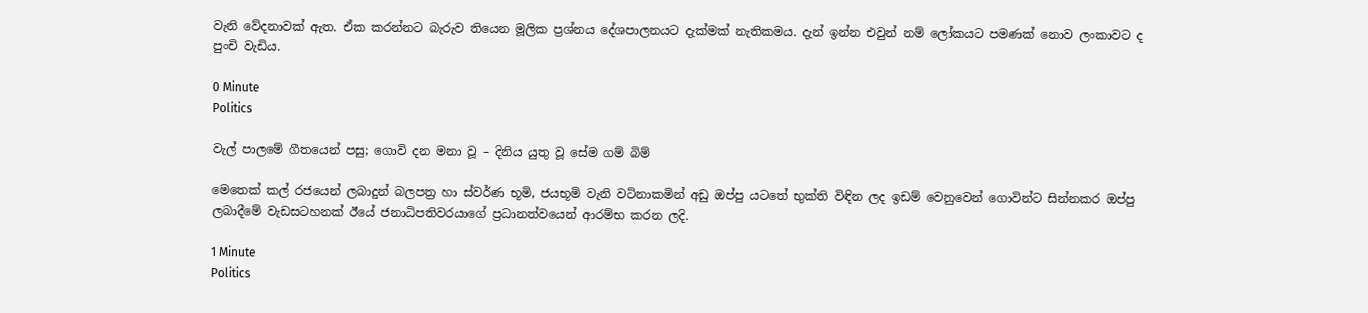වැනි වේදනාවක් ඇත. ඒක කරන්නට බැරුව තියෙන මූලික ප්‍රශ්නය දේශපාලනයට දැක්මක් නැතිකමය. දැන් ඉන්න එවුන් නම් ලෝකයට පමණක් නොව ලංකාවට ද පුංචි වැඩිය.

0 Minute
Politics

වැල් පාලමේ ගීතයෙන් පසු; ගොවි දන මනා වූ – දිනිය යුතු වූ සේම ගම් බිම්

මෙතෙක් කල් රජයෙන් ලබාදුන් බලපත්‍ර හා ස්වර්ණ භූමි, ජයභූමි වැනි වටිනාකමින් අඩු ඔප්පු යටතේ භුක්ති විඳින ලද ඉඩම් වෙනුවෙන් ගොවින්ට සින්නකර ඔප්පු ලබාදීමේ වැඩසටහනක් ඊයේ ජනාධිපතිවරයාගේ ප්‍රධානත්වයෙන් ආරම්භ කරන ලදි.

1 Minute
Politics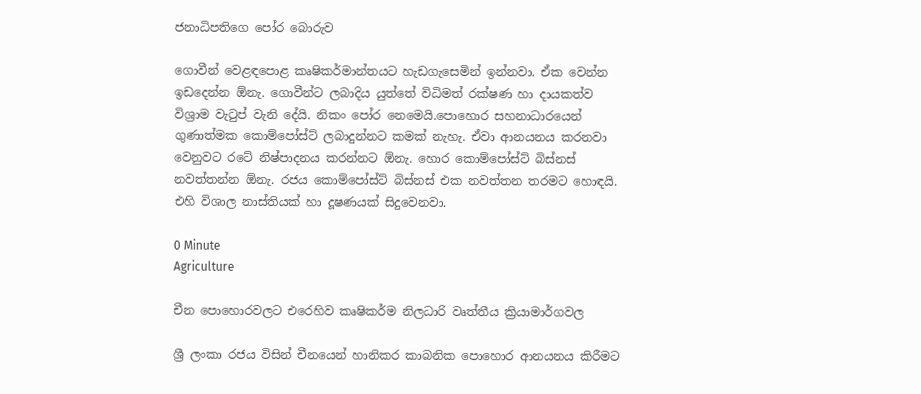ජනාධිපතිගෙ පෝර බොරුව

ගොවීන් වෙළඳපොළ කෘෂිකර්මාන්තයට හැඩගැසෙමින් ඉන්නවා. ඒක වෙන්න ඉඩදෙන්න ඕනැ. ගොවීන්ට ලබාදිය යුත්තේ විධිමත් රක්ෂණ හා දායකත්ව විශ්‍රාම වැටුප් වැනි දේයි. නිකං පෝර නෙමෙයි.පොහොර සහනාධාරයෙන් ගුණාත්මක කොම්පෝස්ට් ලබාදුන්නට කමක් නැහැ. ඒවා ආනයනය කරනවා වෙනුවට රටේ නිෂ්පාදනය කරන්නට ඕනැ. හොර කොම්පෝස්ට් බිස්නස් නවත්තන්න ඕනැ. රජය කොම්පෝස්ට් බිස්නස් එක නවත්තන තරමට හොඳයි. එහි විශාල නාස්තියක් හා දූෂණයක් සිදුවෙනවා.

0 Minute
Agriculture

චීන පොහොරවලට එරෙහිව කෘෂිකර්ම නිලධාරි වෘත්තීය ක්‍රියාමාර්ගවල

ශ්‍රී ලංකා රජය විසින් චීනයෙන් හානිකර කාබනික පොහොර ආනයනය කිරීමට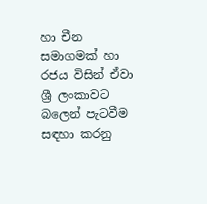හා චීන සමාගමක් හා රජය විසින් ඒවා ශ්‍රී ලංකාවට බලෙන් පැටවීම සඳහා කරනු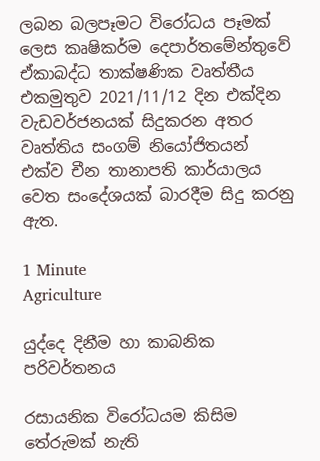ලබන බලපෑමට විරෝධය පෑමක් ලෙස කෘෂිකර්ම දෙපාර්තමේන්තුවේ ඒකාබද්ධ තාක්ෂණික වෘත්තීය එකමුතුව 2021/11/12 දින එක්දින වැඩවර්ජනයක් සිදුකරන අතර වෘත්තිය සංගම් නියෝජිතයන් එක්ව චීන තානාපති කාර්යාලය වෙත සංදේශයක් බාරදීම සිදු කරනු ඇත.

1 Minute
Agriculture

යුද්දෙ දිනීම හා කාබනික පරිවර්තනය

රසායනික විරෝධයම කිසිම තේරුමක් නැති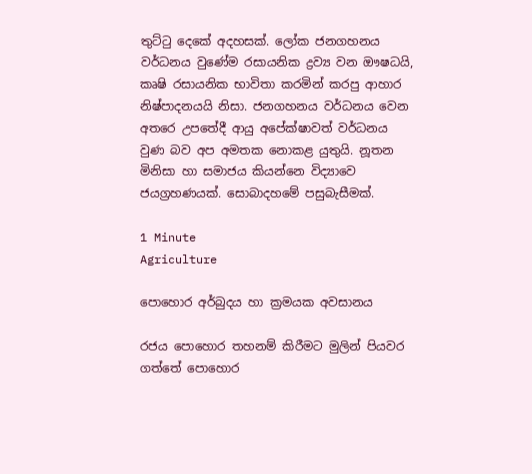තුට්ටු දෙකේ අදහසක්. ලෝක ජනගහනය වර්ධනය වුණේම රසායනික ද්‍රව්‍ය වන ඖෂධයි, කෘෂි රසායනික භාවිතා කරමින් කරපු ආහාර නිෂ්පාදනයයි නිසා. ජනගහනය වර්ධනය වෙන අතරෙ උපතේදී ආයු අපේක්ෂාවත් වර්ධනය වුණ බව අප අමතක නොකළ යුතුයි. නූතන මිනිසා හා සමාජය කියන්නෙ විද්‍යාවෙ ජයග්‍රහණයක්. සොබාදහමේ පසුබැසීමක්.

1 Minute
Agriculture

පොහොර අර්බුදය හා ක්‍රමයක අවසානය

රජය පොහොර තහනම් කිරීමට මුලින් පියවර ගත්තේ පොහොර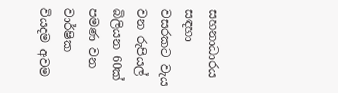සහනාධාරය සඳහා වසරකට වැය වන රුපියල් බිලියන 60ක් පමණ වන වාර්ෂික වියදම අවම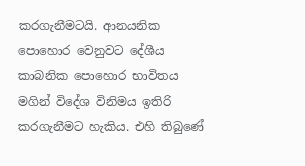කරගැනීමටයි. ආනයනික පොහොර වෙනුවට දේශීය කාබනික පොහොර භාවිතය මගින් විදේශ විනිමය ඉතිරි කරගැනීමට හැකිය. එහි තිබුණේ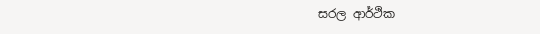සරල ආර්ථික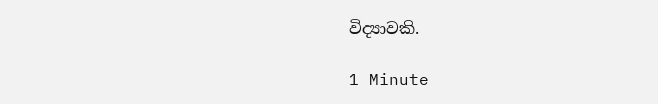විද්‍යාවකි.

1 Minute